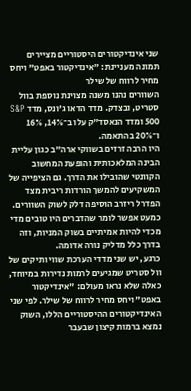שני אינדיקטורים היסטוריים מציירים תמונה מעניינת: "אינדיקטור באפט" ויחס מחיר לרווח של שילר
השוורים נהנו משנה מצוינת נוספת בוול סטריט, ובצדק. מדד הדאו ג’ונס, מדד S&P 500 ומדד הנאסד"ק עלו ב־14%, 16% ו־20% בהתאמה.
היו הרבה זרזים בשווקי ארה"ב כגון עליית הבינה המלאכותית והופעת המחשוב הקוונטי שהובילו את הדרך. גם הציפייה של המשקיעים להמשך הורדות ריבית מצד הפדרל ריזרב הוסיפה דלק לשוק השוורים. כמעט אפשר לומר שהדברים היו טובים מדי מכדי להיות אמיתיים בשוק המניות, וזה בדרך כלל מדליק נורה אדומה.
כרגע, יש שני מדדי הערכת שווי ותיקים של וול סטריט שמגיעים לרמות נדירות במיוחד, כאלה שלא נראו מעולם: "אינדיקטור באפט" ויחס מחיר לרווח של שילר. לפי שני האינדיקטורים ההיסטוריים הללו, השוק נמצא ברמות קיצון שבעבר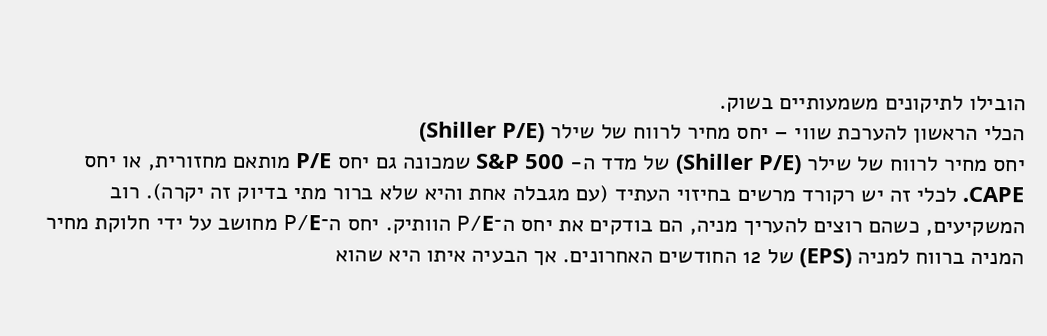הובילו לתיקונים משמעותיים בשוק.
הכלי הראשון להערכת שווי – יחס מחיר לרווח של שילר (Shiller P/E)
יחס מחיר לרווח של שילר (Shiller P/E) של מדד ה- S&P 500 שמכונה גם יחס P/E מותאם מחזורית, או יחס CAPE. לכלי זה יש רקורד מרשים בחיזוי העתיד (עם מגבלה אחת והיא שלא ברור מתי בדיוק זה יקרה). רוב המשקיעים, כשהם רוצים להעריך מניה, הם בודקים את יחס ה־P/E הוותיק. יחס ה־P/E מחושב על ידי חלוקת מחיר המניה ברווח למניה (EPS) של 12 החודשים האחרונים. אך הבעיה איתו היא שהוא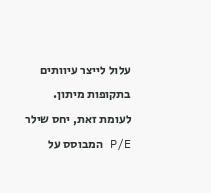עלול לייצר עיוותים בתקופות מיתון. לעומת זאת, יחס שילר P/E המבוסס על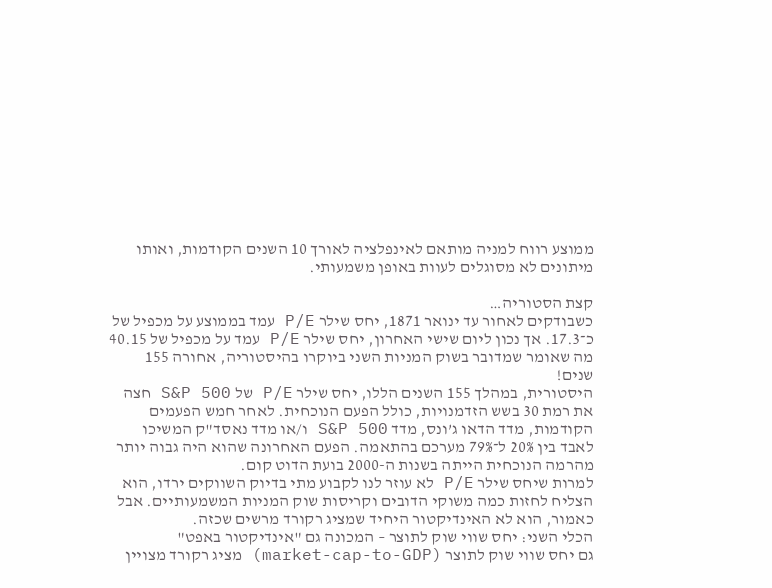ממוצע רווח למניה מותאם לאינפלציה לאורך 10 השנים הקודמות, ואותו מיתונים לא מסוגלים לעוות באופן משמעותי.

קצת הסטוריה…
כשבודקים לאחור עד ינואר 1871, יחס שילר P/E עמד בממוצע על מכפיל של כ־17.3. אך נכון ליום שישי האחרון, יחס שילר P/E עמד על מכפיל של 40.15 מה שאומר שמדובר בשוק המניות השני ביוקרו בהיסטוריה, אחורה 155 שנים!
היסטורית, במהלך 155 השנים הללו, יחס שילר P/E של S&P 500 חצה את רמת 30 בשש הזדמנויות, כולל הפעם הנוכחית. לאחר חמש הפעמים הקודמות, מדד הדאו ג’ונס, מדד S&P 500 ו/או מדד נאסד"ק המשיכו לאבד בין 20% ל־79% מערכם בהתאמה. הפעם האחרונה שהוא היה גבוה יותר מהרמה הנוכחית הייתה בשנות ה-2000 בועת הדוט קום.
למרות שיחס שילר P/E לא עוזר לנו לקבוע מתי בדיוק השווקים ירדו, הוא הצליח לחזות כמה משוקי הדובים וקריסות שוק המניות המשמעותיים. אבל כאמור, הוא לא האינדיקטור היחיד שמציג רקורד מרשים שכזה.
הכלי השני: יחס שווי שוק לתוצר – המכונה גם "אינדיקטור באפט"
גם יחס שווי שוק לתוצר (market-cap-to-GDP) מציג רקורד מצויין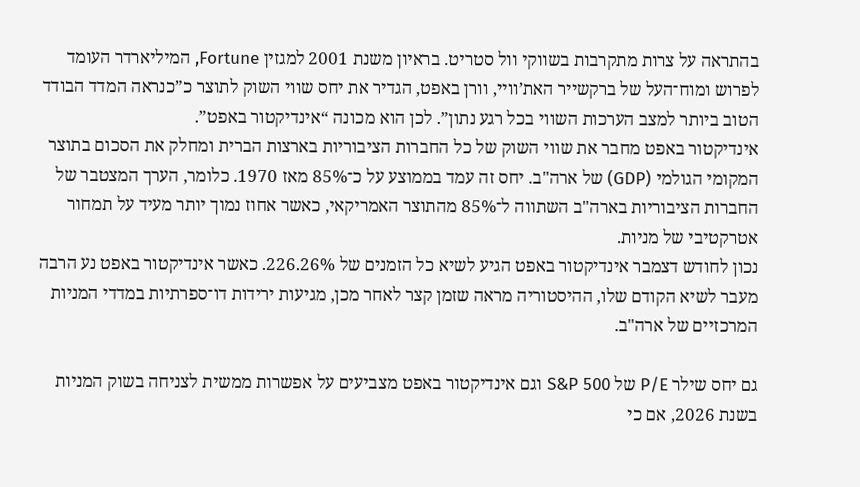בהתראה על צרות מתקרבות בשווקי וול סטריט. בראיון משנת 2001 למגזין Fortune, המיליארדר העומד לפרוש ומוח־העל של ברקשייר האת’וויי, וורן באפט, הגדיר את יחס שווי השוק לתוצר כ”כנראה המדד הבודד הטוב ביותר למצב הערכות השווי בכל רגע נתון”. לכן הוא מכונה “אינדיקטור באפט”.
אינדיקטור באפט מחבר את שווי השוק של כל החברות הציבוריות בארצות הברית ומחלק את הסכום בתוצר המקומי הגולמי (GDP) של ארה"ב. יחס זה עמד בממוצע על כ־85% מאז 1970. כלומר, הערך המצטבר של החברות הציבוריות בארה"ב השתווה ל־85% מהתוצר האמריקאי, כאשר אחוז נמוך יותר מעיד על תמחור אטרקטיבי של מניות.
נכון לחודש דצמבר אינדיקטור באפט הגיע לשיא כל הזמנים של 226.26%. כאשר אינדיקטור באפט נע הרבה מעבר לשיא הקודם שלו, ההיסטוריה מראה שזמן קצר לאחר מכן, מגיעות ירידות דו־ספרתיות במדדי המניות המרכזיים של ארה"ב.

גם יחס שילר P/E של S&P 500 וגם אינדיקטור באפט מצביעים על אפשרות ממשית לצניחה בשוק המניות בשנת 2026, אם כי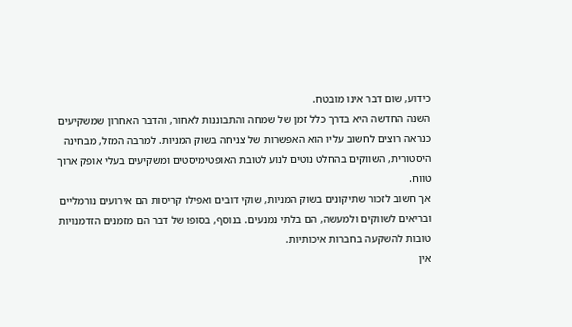כידוע, שום דבר אינו מובטח.
השנה החדשה היא בדרך כלל זמן של שמחה והתבוננות לאחור, והדבר האחרון שמשקיעים כנראה רוצים לחשוב עליו הוא האפשרות של צניחה בשוק המניות. למרבה המזל, מבחינה היסטורית, השווקים בהחלט נוטים לנוע לטובת האופטימיסטים ומשקיעים בעלי אופק ארוך טווח.
אך חשוב לזכור שתיקונים בשוק המניות, שוקי דובים ואפילו קריסות הם אירועים נורמליים ובריאים לשווקים ולמעשה, הם בלתי נמנעים. בנוסף, בסופו של דבר הם מזמנים הזדמנויות טובות להשקעה בחברות איכותיות.
אין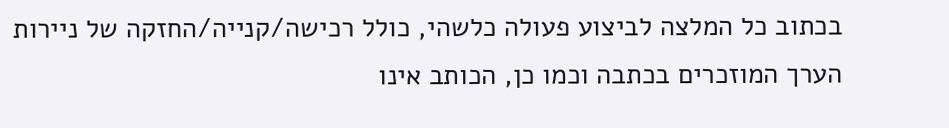בכתוב כל המלצה לביצוע פעולה כלשהי, כולל רכישה/קנייה/החזקה של ניירות הערך המוזכרים בכתבה וכמו כן, הכותב אינו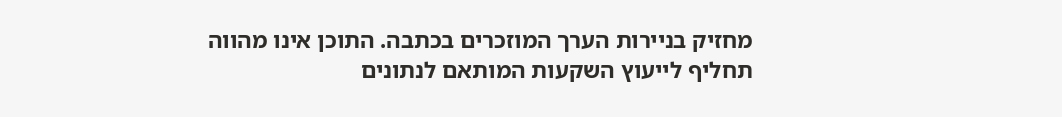מחזיק בניירות הערך המוזכרים בכתבה. התוכן אינו מהווה תחליף לייעוץ השקעות המותאם לנתונים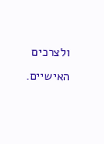ולצרכים האישיים.